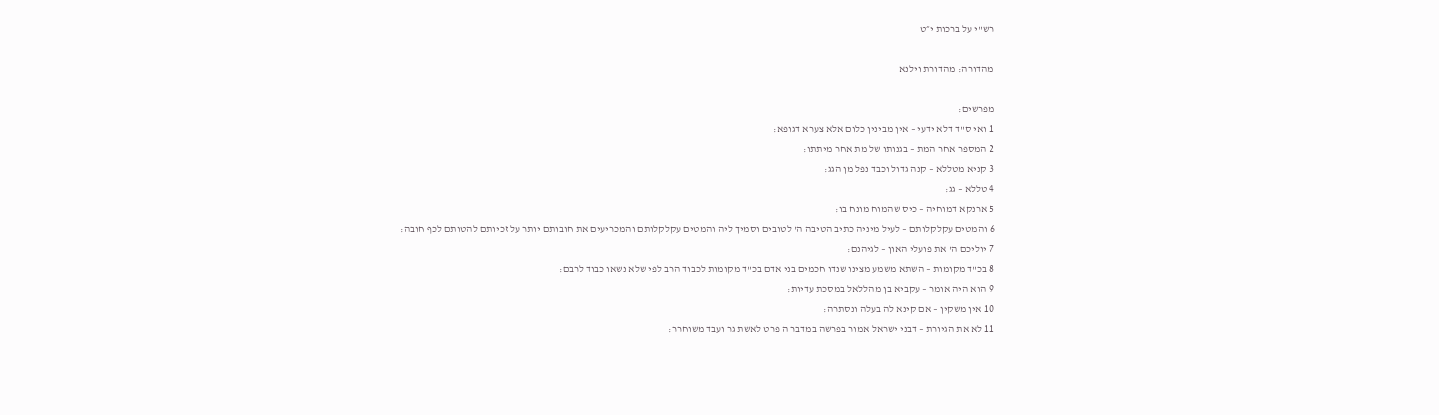רש"י על ברכות י״ט

מהדורה: מהדורת וילנא

מפרשים:
1 ואי ס"ד דלא ידעי – אין מבינין כלום אלא צערא דגופא:
2 המספר אחר המת – בגנותו של מת אחר מיתתו:
3 קניא מטללא – קנה גדול וכבד נפל מן הגג:
4 טללא – גג:
5 ארנקא דמוחיה – כיס שהמוח מונח בו:
6 והמטים עקלקלותם – לעיל מיניה כתיב הטיבה ה' לטובים וסמיך ליה והמטים עקלקלותם והמכריעים את חובותם יותר על זכיותם להטותם לכף חובה:
7 יוליכם ה' את פועלי האון – לגיהנם:
8 בכ"ד מקומות – השתא משמע מצינו שנדו חכמים בני אדם בכ"ד מקומות לכבוד הרב לפי שלא נשאו כבוד לרבם:
9 הוא היה אומר – עקביא בן מהללאל במסכת עדיות:
10 אין משקין – אם קינא לה בעלה ונסתרה:
11 לא את הגיורת – דבני ישראל אמור בפרשה במדבר ה פרט לאשת גר ועבד משוחרר: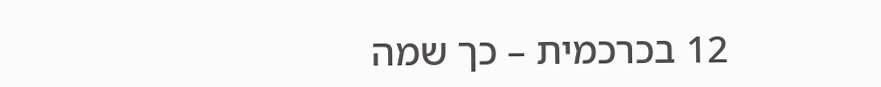12 בכרכמית – כך שמה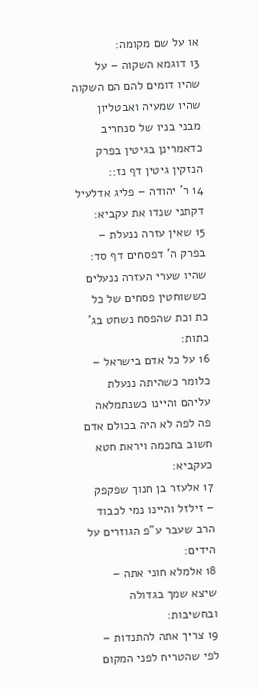או על שם מקומה:
13 דוגמא השקוה – על שהיו דומים להם הם השקוה שהיו שמעיה ואבטליון מבני בניו של סנחריב כדאמרינן בגיטין בפרק הנזקין גיטין דף נז::
14 ר' יהודה – פליג אדלעיל דקתני שנדו את עקביא:
15 שאין עזרה ננעלת – בפרק ה' דפסחים דף סד: שהיו שערי העזרה ננעלים כששוחטין פסחים של כל כת וכת שהפסח נשחט בג' כתות:
16 על כל אדם בישראל – כלומר כשהיתה ננעלת עליהם והיינו כשנתמלאה פה לפה לא היה בכולם אדם חשוב בחכמה ויראת חטא כעקביא:
17 אלעזר בן חנוך שפקפק – זילזל והיינו נמי לכבוד הרב שעבר ע"פ הגוזרים על הידים:
18 אלמלא חוני אתה – שיצא שמך בגדולה ובחשיבות:
19 צריך אתה להתנדות – לפי שהטריח לפני המקום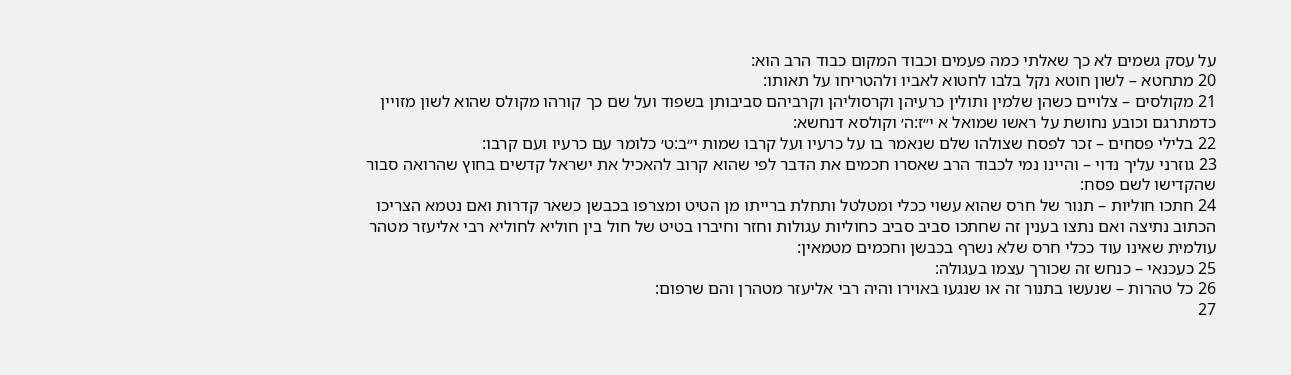על עסק גשמים לא כך שאלתי כמה פעמים וכבוד המקום כבוד הרב הוא:
20 מתחטא – לשון חוטא נקל בלבו לחטוא לאביו ולהטריחו על תאותו:
21 מקולסים – צלויים כשהן שלמין ותולין כרעיהן וקרסוליהן וקרביהם סביבותן בשפוד ועל שם כך קורהו מקולס שהוא לשון מזויין כדמתרגם וכובע נחושת על ראשו שמואל א י״ז:ה׳ וקולסא דנחשא:
22 בלילי פסחים – זכר לפסח שצולהו שלם שנאמר בו על כרעיו ועל קרבו שמות י״ב:ט׳ כלומר עם כרעיו ועם קרבו:
23 גוזרני עליך נדוי – והיינו נמי לכבוד הרב שאסרו חכמים את הדבר לפי שהוא קרוב להאכיל את ישראל קדשים בחוץ שהרואה סבור שהקדישו לשם פסח:
24 חתכו חוליות – תנור של חרס שהוא עשוי ככלי ומטלטל ותחלת ברייתו מן הטיט ומצרפו בכבשן כשאר קדרות ואם נטמא הצריכו הכתוב נתיצה ואם נתצו בענין זה שחתכו סביב סביב כחוליות עגולות וחזר וחיברו בטיט של חול בין חוליא לחוליא רבי אליעזר מטהר עולמית שאינו עוד ככלי חרס שלא נשרף בכבשן וחכמים מטמאין:
25 כעכנאי – כנחש זה שכורך עצמו בעגולה:
26 כל טהרות – שנעשו בתנור זה או שנגעו באוירו והיה רבי אליעזר מטהרן והם שרפום:
27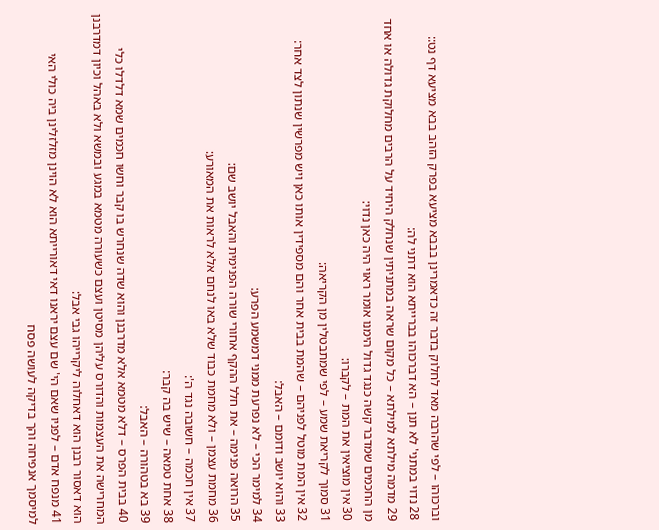וברכוהו – לפי שהרבה מאד לחלוק בדבר זה כדאמרינן בבבא מציעא בפרק הזהב בבא מציעא דף נט::
28 נדוי במתני' לא תנן – הא דברכוהו בברייתא הוא דתני לה:
29 מדמה מילתא למילתא – כל מקום שראה במתניתין שנחלק היחיד על הרבים מחלוקת גדולה או אחד מן החכמים שמדבר קשה כנגד גדול הימנו אומר ראוי היה כאן נדוי:
30 אין מוציאין את המת – לקברו:
31 סמוך לקריאת שמע – לפי שמתבטלין מן הקריאה:
32 אין המת מוטל לפניהם – שהמת בבית אחר והם מספידין אותו כאן ויש מפרשין שנתון לצד אחר:
33 והוא יושב ודומם – האבל:
34 למימר הכי – לא נפרעת ממני דמשמע הפרע:
35 הרואה פנימה – את חלל ההקף אחורי שורה הפנימית והאבל יושב שם:
36 מחמת עצמן – ולא מחמת כבוד שלא באו לנחם אלא לראות את המאורע:
37 אין חכמה – חשובה נגד ה':
38 אחת טמאה – שיש בה קבר:
39 בא בטהורה – האבל:
40 בבית הפרס – דלא מטמא אלא מדרבנן והוא שדה שנחרש בו קבר וחשו חכמים שמא דלדלו כלי המחרישה את העצמות והדורס עליהן מסיטן ועצם כשעורה מטמא במגע ובמשא ולא באהל וכיון דמדרבנן הוא דאסור רבנן הוא דאחלוה ליקרייהו גבי אבל:
41 מנפח אדם – לפניו שאם הי' שם עצם יראנו דאי דאורייתא הוא לא הוינן מזלזלינן ביה כולי האי למיסמך אנפיחה והך בדיקה לעושה פסח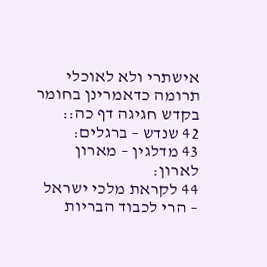אישתרי ולא לאוכלי תרומה כדאמרינן בחומר בקדש חגיגה דף כה::
42 שנדש – ברגלים:
43 מדלגין – מארון לארון:
44 לקראת מלכי ישראל – הרי לכבוד הבריות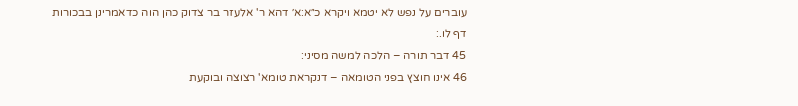עוברים על נפש לא יטמא ויקרא כ״א:א׳ דהא ר' אלעזר בר צדוק כהן הוה כדאמרינן בבכורות דף לו.:
45 דבר תורה – הלכה למשה מסיני:
46 אינו חוצץ בפני הטומאה – דנקראת טומא' רצוצה ובוקעת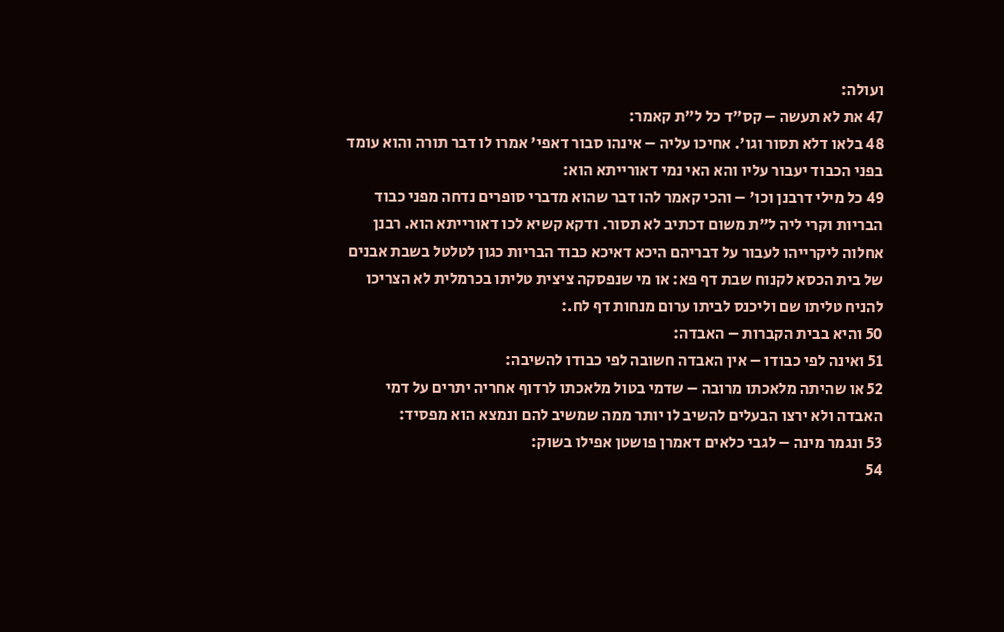ועולה:
47 את לא תעשה – קס"ד כל ל"ת קאמר:
48 בלאו דלא תסור וגו'. אחיכו עליה – אינהו סבור דאפי' אמרו לו דבר תורה והוא עומד בפני הכבוד יעבור עליו והא האי נמי דאורייתא הוא:
49 כל מילי דרבנן וכו' – והכי קאמר להו דבר שהוא מדברי סופרים נדחה מפני כבוד הבריות וקרי ליה ל"ת משום דכתיב לא תסור. ודקא קשיא לכו דאורייתא הוא. רבנן אחלוה ליקרייהו לעבור על דבריהם היכא דאיכא כבוד הבריות כגון לטלטל בשבת אבנים של בית הכסא לקנוח שבת דף פא: או מי שנפסקה ציצית טליתו בכרמלית לא הצריכו להניח טליתו שם וליכנס לביתו ערום מנחות דף לח.:
50 והיא בבית הקברות – האבדה:
51 ואינה לפי כבודו – אין האבדה חשובה לפי כבודו להשיבה:
52 או שהיתה מלאכתו מרובה – שדמי בטול מלאכתו לרדוף אחריה יתרים על דמי האבדה ולא ירצו הבעלים להשיב לו יותר ממה שמשיב להם ונמצא הוא מפסיד:
53 ונגמר מינה – לגבי כלאים דאמרן פושטן אפילו בשוק:
54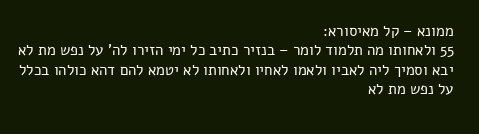ממונא – קל מאיסורא:
55 ולאחותו מה תלמוד לומר – בנזיר כתיב כל ימי הזירו לה' על נפש מת לא יבא וסמיך ליה לאביו ולאמו לאחיו ולאחותו לא יטמא להם דהא כולהו בכלל על נפש מת לא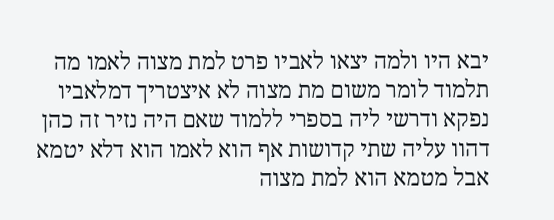יבא היו ולמה יצאו לאביו פרט למת מצוה לאמו מה תלמוד לומר משום מת מצוה לא איצטריך דמלאביו נפקא ודרשי ליה בספרי ללמוד שאם היה נזיר זה כהן דהוו עליה שתי קדושות אף הוא לאמו הוא דלא יטמא אבל מטמא הוא למת מצוה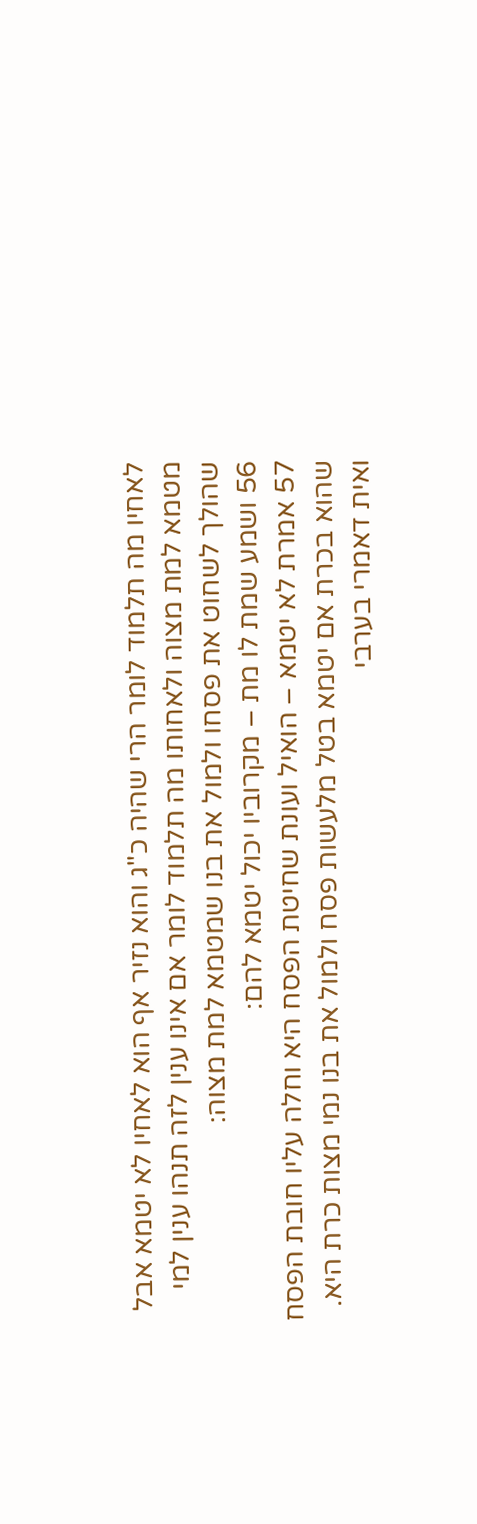לאחיו מה תלמוד לומר הרי שהיה כ"ג והוא נזיר אף הוא לאחיו לא יטמא אבל מטמא למת מצוה ולאחותו מה תלמוד לומר אם אינו ענין לזה תנהו ענין למי שהולך לשחוט את פסחו ולמול את בנו שמטמא למת מצוה:
56 ושמע שמת לו מת – מקרוביו יכול יטמא להם:
57 אמרת לא יטמא – הואיל ועונת שחיטת הפסח היא וחלה עליו חובת הפסח שהוא בכרת אם יטמא בטל מלעשות פסח ולמול את בנו נמי מצות כרת היא. ואית דאמרי בערבי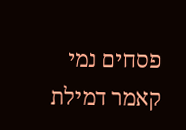פסחים נמי קאמר דמילת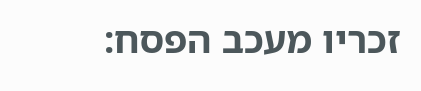זכריו מעכב הפסח: